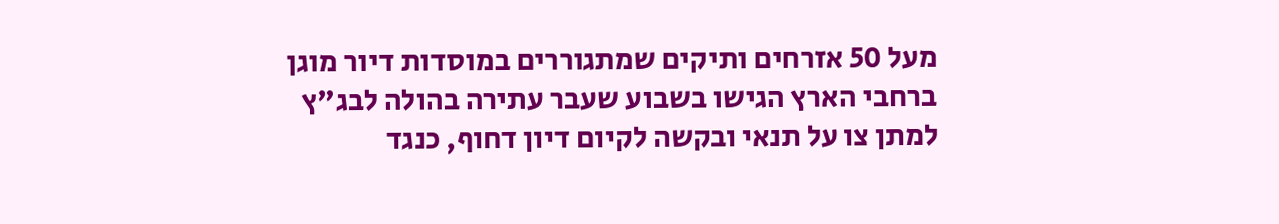מעל 50 אזרחים ותיקים שמתגוררים במוסדות דיור מוגן ברחבי הארץ הגישו בשבוע שעבר עתירה בהולה לבג"ץ למתן צו על תנאי ובקשה לקיום דיון דחוף, כנגד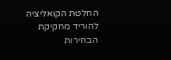החלטת הקואליציה להוריד מחקיקת הבחירות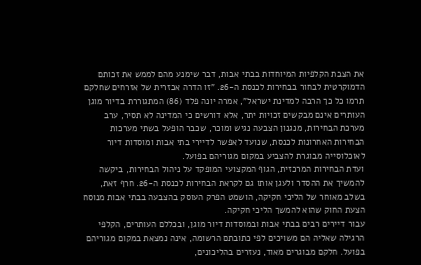את הצבת הקלפיות המיוחדות בבתי אבות, דבר שימנע מהם לממש את זכותם הדמוקרטית לבחור בבחירות לכנסת ה-26. "זו הדרה אכזרית של אזרחים שחלקם תרמו כל כך הרבה למדינת ישראל", אמרה יונה פלד (86) המתגוררת בדיור מוגן
העותרים אינם מבקשים זכויות יתר, אלא דורשים כי המדינה לא תסיר, ערב מערכת הבחירות, מנגנון הצבעה נגיש ומוכר, שכבר הופעל בשתי מערכות הבחירות האחרונות לכנסת, שנועד לאפשר לדיירי בתי אבות ומוסדות דיור לאוכלוסייה מבוגרת להצביע במקום מגוריהם בפועל.
ועדת הבחירות המרכזית, הגוף המקצועי המופקד על ניהול הבחירות, ביקשה להמשיך את ההסדר ולעגן אותו גם לקראת הבחירות לכנסת ה-26. חרף זאת, בשלב מאוחר של הליכי חקיקה, הושמט הפרק העוסק בהצבעה בבתי אבות מנוסח הצעת החוק שהוא להמשך הליכי חקיקה.
עבור דיירים רבים בבתי אבות ובמוסדות דיור מוגן, ובכללם העותרים, הקלפי הרגילה שאליה הם משויכים לפי כתובתם הרשומה, אינה נמצאת במקום מגוריהם בפועל. חלקם מבוגרים מאוד, נעזרים בהליכונים,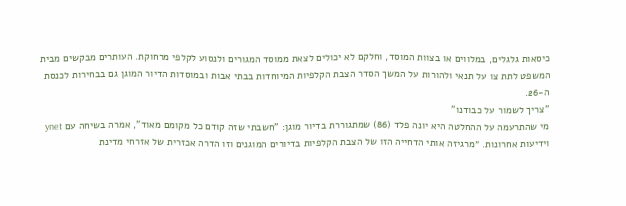כיסאות גלגלים, במלווים או בצוות המוסד, וחלקם לא יכולים לצאת ממוסד המגורים ולנסוע לקלפי מרחוקת. העותרים מבקשים מבית המשפט לתת צו על תנאי ולהורות על המשך הסדר הצבת הקלפיות המיוחדות בבתי אבות ובמוסדות הדיור המוגן גם בבחירות לכנסת ה-26.
"צריך לשמור על כבודנו"
מי שהתרעמה על ההחלטה היא יונה פלד (86) שמתגוררת בדיור מוגן: "חשבתי שזה קודם כל מקומם מאוד", אמרה בשיחה עם ynet וידיעות אחרונות. ״מרגיזה אותי הדחייה הזו של הצבת הקלפיות בדיורים המוגנים וזו הדרה אכזרית של אזרחי מדינת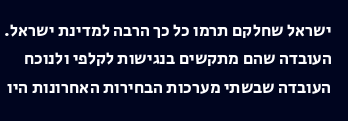ישראל שחלקם תרמו כל כך הרבה למדינת ישראל. העובדה שהם מתקשים בנגישות לקלפי ולנוכח העובדה שבשתי מערכות הבחירות האחרונות היו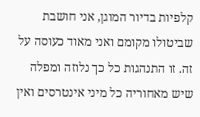קלפיות בדיור המוגן, אני חושבת שביטולו מקומם ואני מאוד כעוסה על זה. זו התנהגות כל כך נלוזה ומפלה שיש מאחוריה כל מיני אינטרסים ואין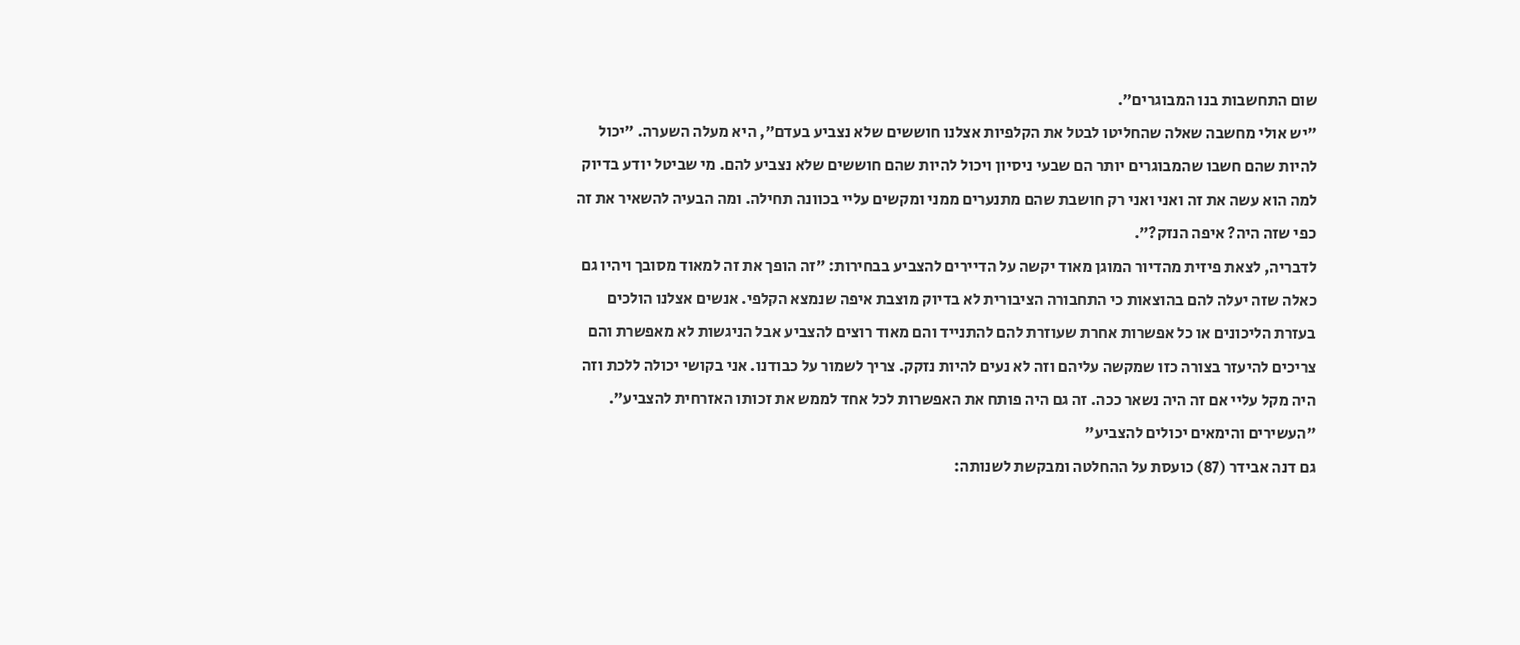שום התחשבות בנו המבוגרים״.
״יש אולי מחשבה שאלה שהחליטו לבטל את הקלפיות אצלנו חוששים שלא נצביע בעדם״, היא מעלה השערה. ״יכול להיות שהם חשבו שהמבוגרים יותר הם שבעי ניסיון ויכול להיות שהם חוששים שלא נצביע להם. מי שביטל יודע בדיוק למה הוא עשה את זה ואני ואני רק חושבת שהם מתנערים ממני ומקשים עליי בכוונה תחילה. ומה הבעיה להשאיר את זה כפי שזה היה? איפה הנזק?״.
לדבריה, לצאת פיזית מהדיור המוגן מאוד יקשה על הדיירים להצביע בבחירות: ״זה הופך את זה למאוד מסובך ויהיו גם כאלה שזה יעלה להם בהוצאות כי התחבורה הציבורית לא בדיוק מוצבת איפה שנמצא הקלפי. אנשים אצלנו הולכים בעזרת הליכונים או כל אפשרות אחרת שעוזרת להם להתנייד והם מאוד רוצים להצביע אבל הניגשות לא מאפשרת והם צריכים להיעזר בצורה כזו שמקשה עליהם וזה לא נעים להיות נזקק. צריך לשמור על כבודנו. אני בקושי יכולה ללכת וזה היה מקל עליי אם זה היה נשאר ככה. זה גם היה פותח את האפשרות לכל אחד לממש את זכותו האזרחית להצביע״.
"העשירים והימאים יכולים להצביע"
גם דנה אבידר (87) כועסת על ההחלטה ומבקשת לשנותה: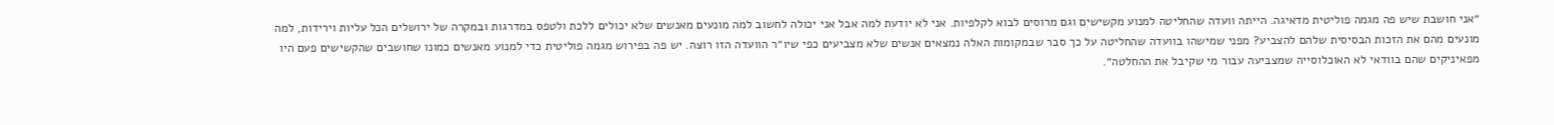״אני חושבת שיש פה מגמה פוליטית מדאיגה. הייתה וועדה שהחליטה למנוע מקשישים וגם מרוסים לבוא לקלפיות. אני לא יודעת למה אבל אני יכולה לחשוב למה מונעים מאנשים שלא יכולים ללכת ולטפס במדרגות ובמקרה של ירושלים הכל עליות וירידות, למה מונעים מהם את הזכות הבסיסית שלהם להצביע? מפני שמישהו בוועדה שהחליטה על כך סבר שבמקומות האלה נמצאים אנשים שלא מצביעים כפי שיו״ר הוועדה הזו רוצה. יש פה בפירוש מגמה פוליטית כדי למנוע מאנשים כמונו שחושבים שהקשישים פעם היו מפאיניקים שהם בוודאי לא האוכלוסייה שמצביעה עבור מי שקיבל את ההחלטה״.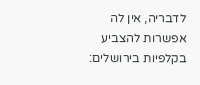לדבריה, אין לה אפשרות להצביע בקלפיות בירושלים: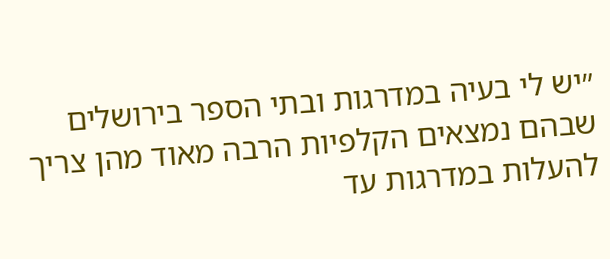״יש לי בעיה במדרגות ובתי הספר בירושלים שבהם נמצאים הקלפיות הרבה מאוד מהן צריך להעלות במדרגות עד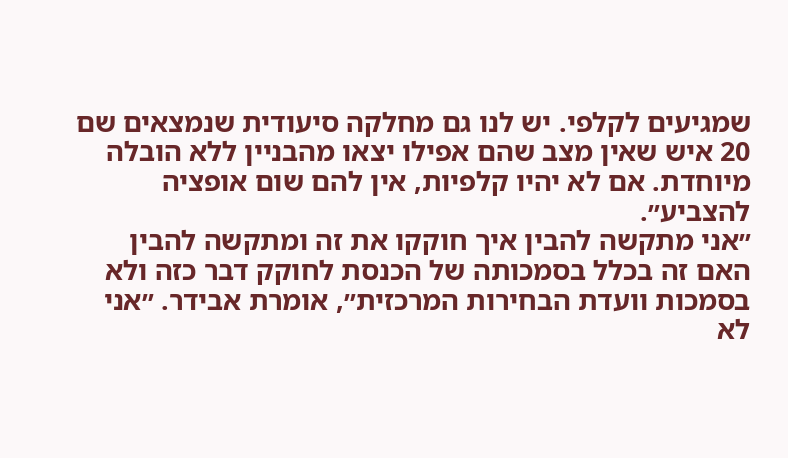שמגיעים לקלפי. יש לנו גם מחלקה סיעודית שנמצאים שם 20 איש שאין מצב שהם אפילו יצאו מהבניין ללא הובלה מיוחדת. אם לא יהיו קלפיות, אין להם שום אופציה להצביע״.
״אני מתקשה להבין איך חוקקו את זה ומתקשה להבין האם זה בכלל בסמכותה של הכנסת לחוקק דבר כזה ולא בסמכות וועדת הבחירות המרכזית״, אומרת אבידר. ״אני לא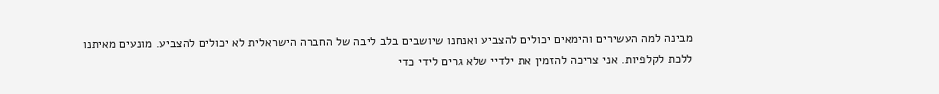מבינה למה העשירים והימאים יכולים להצביע ואנחנו שיושבים בלב ליבה של החברה הישראלית לא יכולים להצביע. מונעים מאיתנו ללכת לקלפיות. אני צריכה להזמין את ילדיי שלא גרים לידי כדי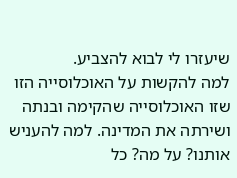שיעזרו לי לבוא להצביע.
למה להקשות על האוכלוסייה הזו שזו האוכלוסייה שהקימה ובנתה ושירתה את המדינה. למה להעניש אותנו? על מה? כל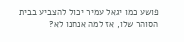פושע כמו יגאל עמיר יכול להצביע בבית הסוהר שלו, אז למה אנחנו לא?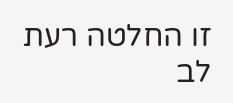זו החלטה רעת לב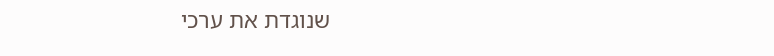שנוגדת את ערכי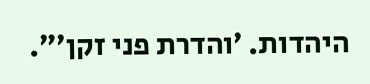היהדות. ׳והדרת פני זקן׳״.